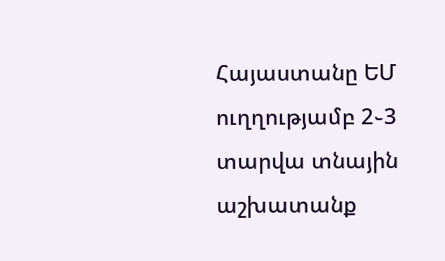Հայաստանը ԵՄ ուղղությամբ 2֊3 տարվա տնային աշխատանք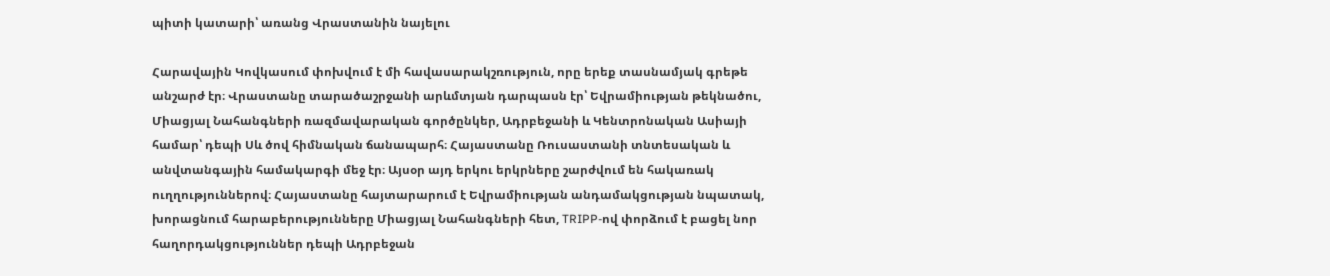պիտի կատարի՝ առանց Վրաստանին նայելու

Հարավային Կովկասում փոխվում է մի հավասարակշռություն, որը երեք տասնամյակ գրեթե անշարժ էր։ Վրաստանը տարածաշրջանի արևմտյան դարպասն էր՝ Եվրամիության թեկնածու, Միացյալ Նահանգների ռազմավարական գործընկեր, Ադրբեջանի և Կենտրոնական Ասիայի համար՝ դեպի Սև ծով հիմնական ճանապարհ։ Հայաստանը Ռուսաստանի տնտեսական և անվտանգային համակարգի մեջ էր։ Այսօր այդ երկու երկրները շարժվում են հակառակ ուղղություններով։ Հայաստանը հայտարարում է Եվրամիության անդամակցության նպատակ, խորացնում հարաբերությունները Միացյալ Նահանգների հետ, TRIPP-ով փորձում է բացել նոր հաղորդակցություններ դեպի Ադրբեջան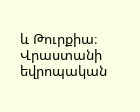և Թուրքիա։ Վրաստանի եվրոպական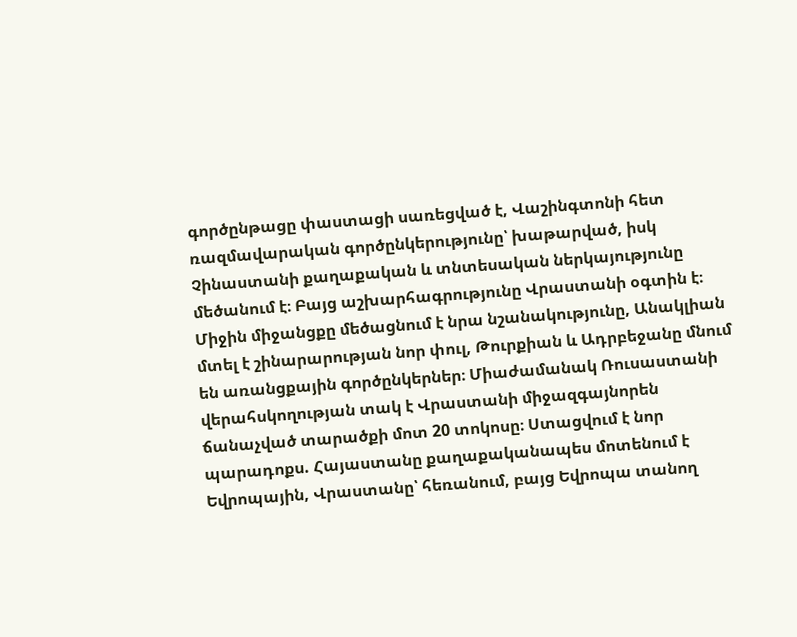գործընթացը փաստացի սառեցված է, Վաշինգտոնի հետ ռազմավարական գործընկերությունը՝ խաթարված, իսկ Չինաստանի քաղաքական և տնտեսական ներկայությունը մեծանում է։ Բայց աշխարհագրությունը Վրաստանի օգտին է։ Միջին միջանցքը մեծացնում է նրա նշանակությունը, Անակլիան մտել է շինարարության նոր փուլ, Թուրքիան և Ադրբեջանը մնում են առանցքային գործընկերներ։ Միաժամանակ Ռուսաստանի վերահսկողության տակ է Վրաստանի միջազգայնորեն ճանաչված տարածքի մոտ 20 տոկոսը։ Ստացվում է նոր պարադոքս. Հայաստանը քաղաքականապես մոտենում է Եվրոպային, Վրաստանը՝ հեռանում, բայց Եվրոպա տանող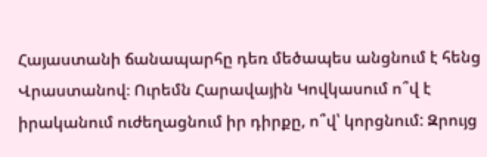Հայաստանի ճանապարհը դեռ մեծապես անցնում է հենց Վրաստանով։ Ուրեմն Հարավային Կովկասում ո՞վ է իրականում ուժեղացնում իր դիրքը, ո՞վ՝ կորցնում: Զրույց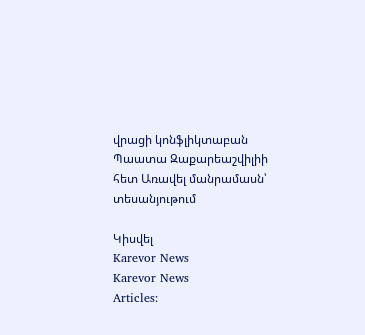վրացի կոնֆլիկտաբան Պաատա Զաքարեաշվիլիի հետ Առավել մանրամասն՝ տեսանյութում

Կիսվել
Karevor News
Karevor News
Articles: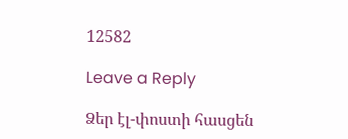12582

Leave a Reply

Ձեր էլ-փոստի հասցեն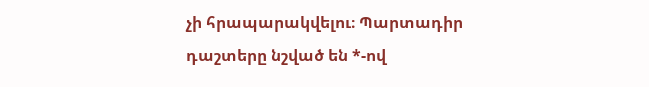չի հրապարակվելու։ Պարտադիր դաշտերը նշված են *-ով